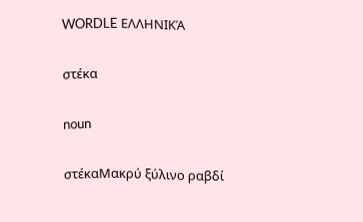WORDLE ΕΛΛΗΝΙΚΆ

στέκα

noun

στέκαΜακρύ ξύλινο ραβδί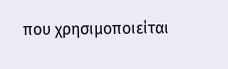που χρησιμοποιείται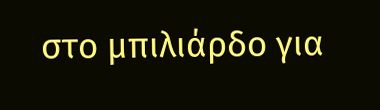στο μπιλιάρδο για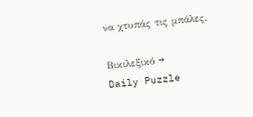να χτυπάς τις μπάλες.

Βικιλεξικό →
Daily Puzzle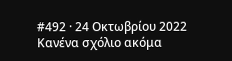#492 · 24 Οκτωβρίου 2022
Κανένα σχόλιο ακόμα